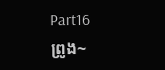Part16
ព្រូង~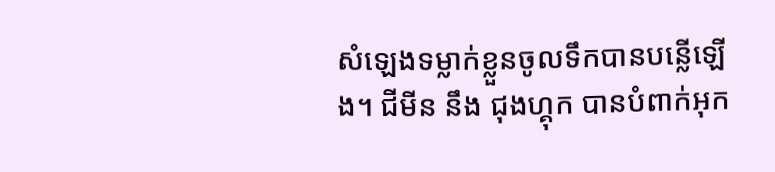សំឡេងទម្លាក់ខ្លួនចូលទឹកបានបន្លើឡើង។ ជីមីន នឹង ជុងហ្គុក បានបំពាក់អុក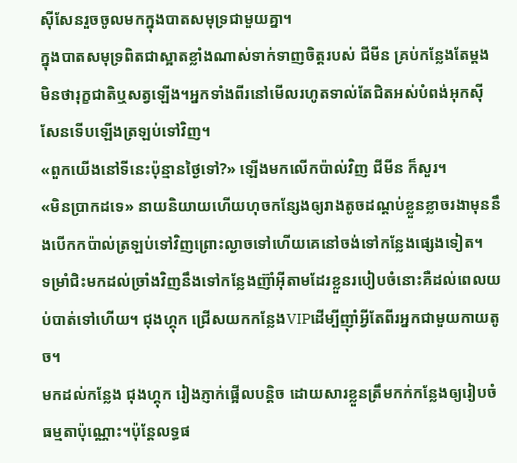ស៊ីសែនរួចចូលមកក្នុងបាតសមុទ្រជាមួយគ្នា។
ក្នុងបាតសមុទ្រពិតជាស្អាតខ្លាំងណាស់ទាក់ទាញចិត្តរបស់ ជីមីន គ្រប់កន្លែងតែម្តងមិនថារុក្ខជាតិឬសត្វឡើង។អ្នកទាំងពីរនៅមើលរហូតទាល់តែជិតអស់បំពង់អុកស៊ីសែនទើបឡើងត្រឡប់ទៅវិញ។
«ពួកយើងនៅទីនេះប៉ុន្មានថ្ងៃទៅ?» ឡើងមកលើកប៉ាល់វិញ ជីមីន ក៏សួរ។
«មិនប្រាកដទេ» នាយនិយាយហើយហុចកន្សែងឲ្យរាងតូចដណ្តប់ខ្លួនខ្លាចរងាមុននឹងបើកកប៉ាល់ត្រឡប់ទៅវិញព្រោះល្ងាចទៅហើយគេនៅចង់ទៅកន្លែងផ្សេងទៀត។
ទម្រាំជិះមកដល់ច្រាំងវិញនឹងទៅកន្លែងញ៊ាំអ៊ីតាមដែរខ្លួនរបៀបចំនោះគឺដល់ពេលយប់បាត់ទៅហើយ។ ជុងហ្គុក ជ្រើសយកកន្លែងVIPដើម្បីញ៉ាំអ្វីតែពីរអ្នកជាមួយកាយតូច។
មកដល់កន្លែង ជុងហ្គុក រៀងភ្ញាក់ផ្អើលបន្តិច ដោយសារខ្លួនត្រឹមកក់កន្លែងឲ្យរៀបចំធម្មតាប៉ុណ្ណោះ។ប៉ុន្តែលទ្ធផ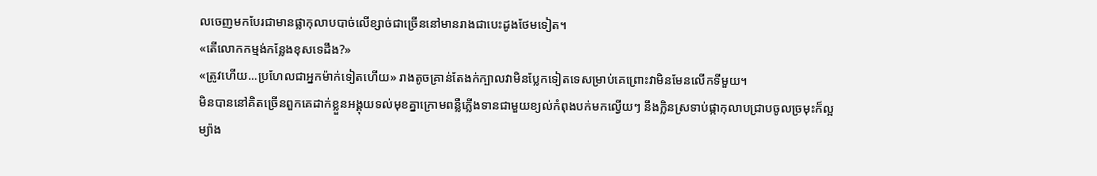លចេញមកបែរជាមានផ្លាកុលាបបាច់លើខ្សាច់ជាច្រើននៅមានរាងជាបេះដូងថែមទៀត។
«តើលោកកម្មង់កន្លែងខុសទេដឹង?»
«ត្រូវហើយ...ប្រហែលជាអ្នកម៉ាក់ទៀតហើយ» រាងតូចគ្រាន់តែងក់ក្បាលវាមិនប្លែកទៀតទេសម្រាប់គេព្រោះវាមិនមែនលើកទីមួយ។
មិនបាននៅគិតច្រើនពួកគេដាក់ខ្លួនអង្គុយទល់មុខគ្នាក្រោមពន្លឺភ្លើងទានជាមួយខ្យល់កំពុងបក់មកល្វើយៗ នឹងក្លិនស្រទាប់ផ្កាកុលាបជ្រាបចូលច្រមុះក៏ល្អម្យ៉ាង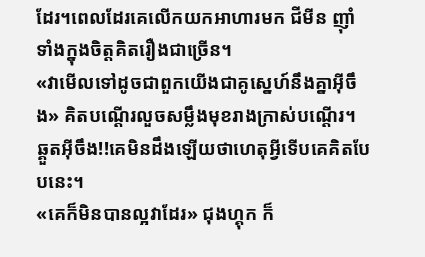ដែរ។ពេលដែរគេលើកយកអាហារមក ជីមីន ញ៉ាំទាំងក្នុងចិត្តគិតរឿងជាច្រើន។
«វាមើលទៅដូចជាពួកយើងជាគូស្នេហ៍នឹងគ្នាអ៊ីចឹង» គិតបណ្តើរលួចសម្លឹងមុខរាងក្រាស់បណ្តើរ។ ឆ្គួតអ៊ីចឹង!!គេមិនដឹងឡើយថាហេតុអ្វីទើបគេគិតបែបនេះ។
«គេក៏មិនបានល្អវាដែរ» ជុងហ្គុក ក៏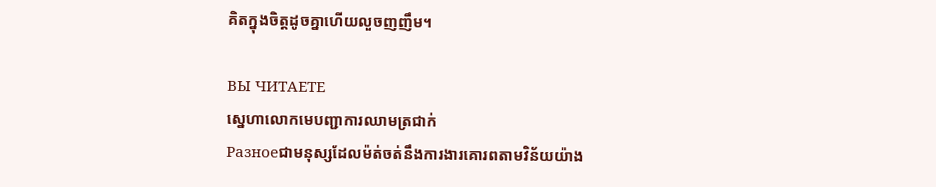គិតក្នុងចិត្តដូចគ្នាហើយលួចញញឹម។

ВЫ ЧИТАЕТЕ
ស្នេហាលោកមេបញ្ជាការឈាមត្រជាក់
Разноеជាមនុស្សដែលម៉ត់ចត់នឹងការងារគោរពតាមវិន័យយ៉ាង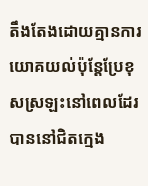តឹងតែងដោយគ្មានការយោគយល់ប៉ុន្តែប្រែខុសស្រឡះនៅពេលដែរបាននៅជិតក្មេង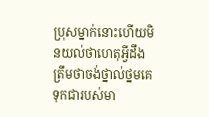ប្រុសម្នាក់នោះហើយមិនយល់ថាហេតុអ្វីដឹងត្រឹមថាចង់ថ្នាល់ថ្នមគេទុកជារបស់មា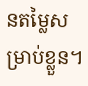នតម្លៃសម្រាប់ខ្លួន។